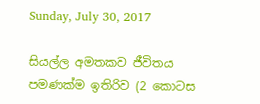Sunday, July 30, 2017

සියල්ල අමතකව ජීවිතය පමණක්ම ඉතිරිව (2 කොටස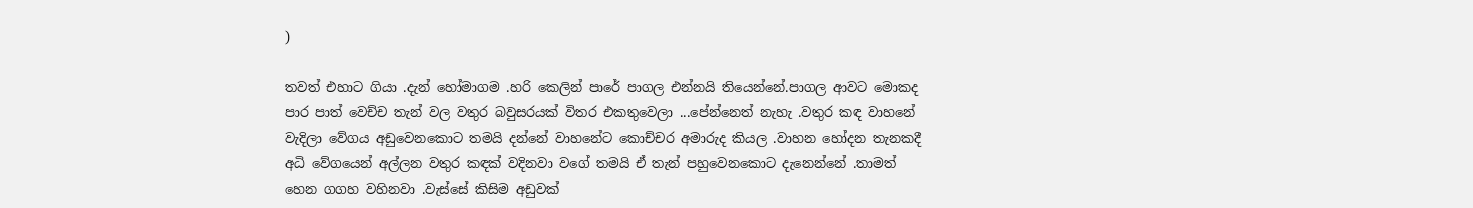)

තවත් එහාට ගියා .දැන් හෝමාගම .හරි කෙලින් පාරේ පාගල එන්නයි තියෙන්නේ.පාගල ආවට මොකද පාර පාත් වෙච්ච තැන් වල වතුර බවුසරයක් විතර එකතුවෙලා ...පේන්නෙත් නැහැ .වතුර කඳ වාහනේ වැදිලා වේගය අඩුවෙනකොට තමයි දන්නේ වාහනේට කොච්චර අමාරුද කියල .වාහන හෝදන තැනකදී අධි වේගයෙන් අල්ලන වතුර කඳක් වදිනවා වගේ තමයි ඒ තැන් පහුවෙනකොට දැනෙන්නේ .තාමත් හෙන ගගහ වහිනවා .වැස්සේ කිසිම අඩුවක්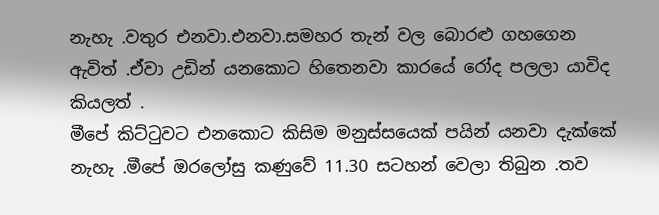නැහැ .වතුර එනවා.එනවා.සමහර තැන් වල බොරළු ගහගෙන ඇවිත් .ඒවා උඩින් යනකොට හිතෙනවා කාරයේ රෝද පලලා යාවිද කියලත් .
මීපේ කිට්ටුවට එනකොට කිසිම මනුස්සයෙක් පයින් යනවා දැක්කේ නැහැ .මීපේ ඔරලෝසු කණුවේ 11.30 සටහන් වෙලා තිබුන .තව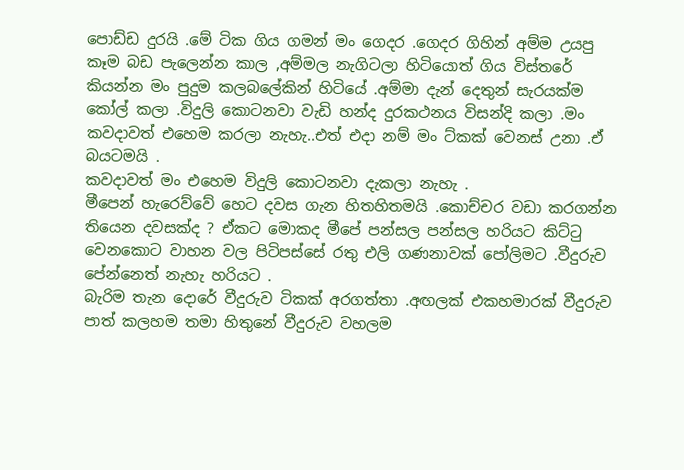පොඩ්ඩ දුරයි .මේ ටික ගිය ගමන් මං ගෙදර .ගෙදර ගිහින් අම්ම උයපු කෑම බඩ පැලෙන්න කාල ,අම්මල නැගිටලා හිටියොත් ගිය විස්තරේ කියන්න මං පුදුම කලබලේකින් හිටියේ .අම්මා දැන් දෙතුන් සැරයක්ම කෝල් කලා .විදුලි කොටනවා වැඩි හන්ද දුරකථනය විසන්දි කලා .මං කවදාවත් එහෙම කරලා නැහැ..එත් එදා නම් මං ට්කක් වෙනස් උනා .ඒ බයටමයි .
කවදාවත් මං එහෙම විදුලි කොටනවා දැකලා නැහැ .
මීපෙන් හැරෙව්වේ හෙට දවස ගැන හිතහිතමයි .කොච්චර වඩා කරගන්න තියෙන දවසක්ද ? ඒකට මොකද මීපේ පන්සල පන්සල හරියට කිට්ටු වෙනකොට වාහන වල පිටිපස්සේ රතු එලි ගණනාවක් පෝලිමට .වීදුරුව පේන්නෙත් නැහැ හරියට .
බැරිම තැන දොරේ වීදුරුව ටිකක් අරගත්තා .අඟලක් එකහමාරක් වීදුරුව පාත් කලහම තමා හිතුනේ වීදුරුව වහලම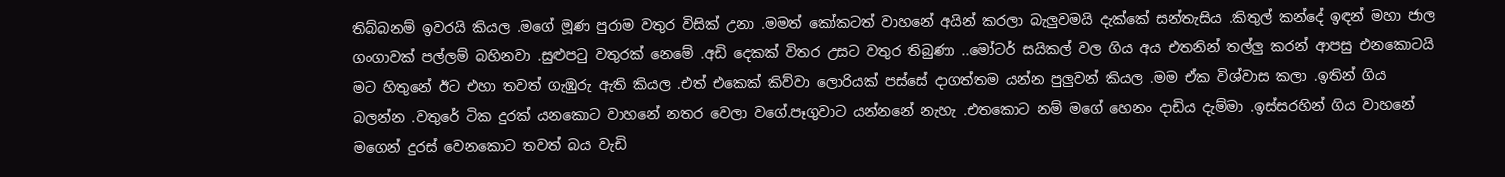තිබ්බනම් ඉවරයි කියල .මගේ මූණ පුරාම වතුර විසික් උනා .මමත් කෝකටත් වාහනේ අයින් කරලා බැලුවමයි දැක්කේ සන්තැසිය .කිතුල් කන්දේ ඉඳන් මහා ජාල ගංගාවක් පල්ලම් බහිනවා .සුළුපටු වතුරක් නෙමේ .අඩි දෙකක් විතර උසට වතුර තිබුණා ..මෝටර් සයිකල් වල ගිය අය එතනින් තල්ලු කරන් ආපසු එනකොටයි මට හිතුනේ ඊට එහා තවත් ගැඹුරු ඇති කියල .එත් එකෙක් කිව්වා ලොරියක් පස්සේ දාගත්තම යන්න පුලුවන් කියල .මම ඒක විශ්වාස කලා .ඉතින් ගිය බලන්න .වතුරේ ටික දුරක් යනකොට වාහනේ නතර වෙලා වගේ.පෑගුවාට යන්නනේ නැහැ .එතකොට නම් මගේ හෙනං දාඩිය දැම්මා .ඉස්සරහින් ගිය වාහනේ මගෙන් දුරස් වෙනකොට තවත් බය වැඩි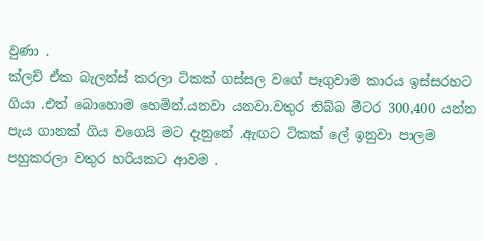වුණා .
ක්ලච් ඒක බැලන්ස් කරලා ටිකක් ගස්සල වගේ පෑගුවාම කාරය ඉස්සරහට ගියා .එත් බොහොම හෙමින්.යනවා යනවා.වතුර තිබ්බ මීටර 300,400 යන්න පැය ගානක් ගිය වගෙයි මට දැනුනේ .ඇඟට ටිකක් ලේ ඉනුවා පාලම පහුකරලා වතුර හරියකට ආවම .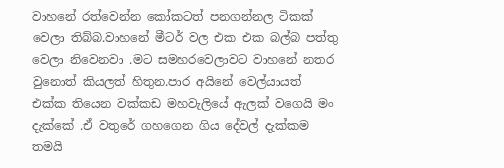වාහනේ රත්වෙන්න කෝකටත් පනගන්නල ටිකක් වෙලා තිබ්බ.වාහනේ මීටර් වල එක එක බල්බ පත්තු වෙලා නිවෙනවා .මට සමහරවෙලාවට වාහනේ නතර වුනොත් කියලත් හිතුන.පාර අයිනේ වෙල්යායත් එක්ක තියෙන වක්කඩ මහවැලියේ ඇලක් වගෙයි මං දැක්කේ .ඒ වතුරේ ගහගෙන ගිය දේවල් දැක්කම තමයි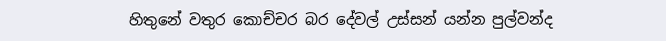හිතුනේ වතුර කොච්ච‍ර බර දේවල් උස්සන් යන්න පුල්වන්ද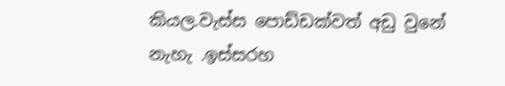කියල.වැස්ස පොඩ්ඩක්වත් අඩු වුනේ නැහැ .ඉස්සරහ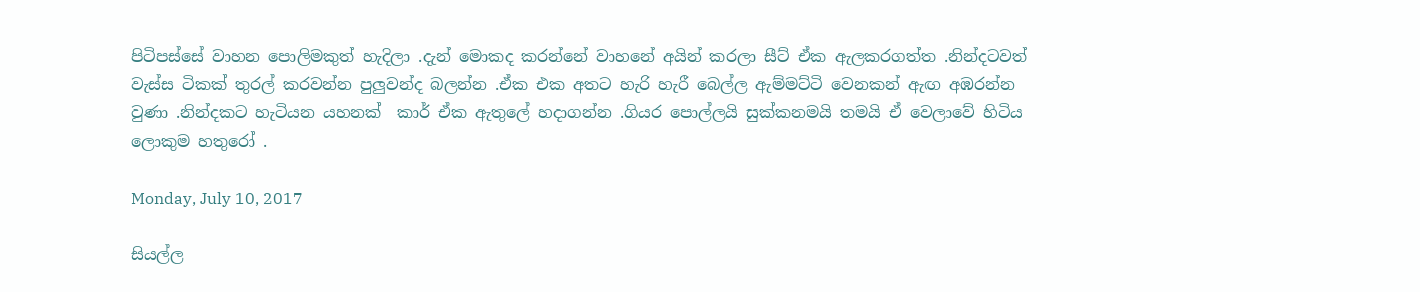පිටිපස්සේ වාහන පොලිමකුත් හැදිලා .දැන් මොකද කරන්නේ වාහනේ අයින් කරලා සීට් ඒක ඇලකරගත්ත .නින්දටවත් වැස්ස ටිකක් තුරල් කරවන්න පුලුවන්ද බලන්න .ඒක එක අතට හැරි හැරී බෙල්ල ඇම්මට්ටි වෙනකන් ඇඟ අඹරන්න වුණා .නින්දකට හැටියන යහනක්  කාර් ඒක ඇතුලේ හදාගන්න .ගියර පොල්ලයි සුක්කනමයි තමයි ඒ වෙලාවේ හිටිය ලොකුම හතුරෝ .

Monday, July 10, 2017

සියල්ල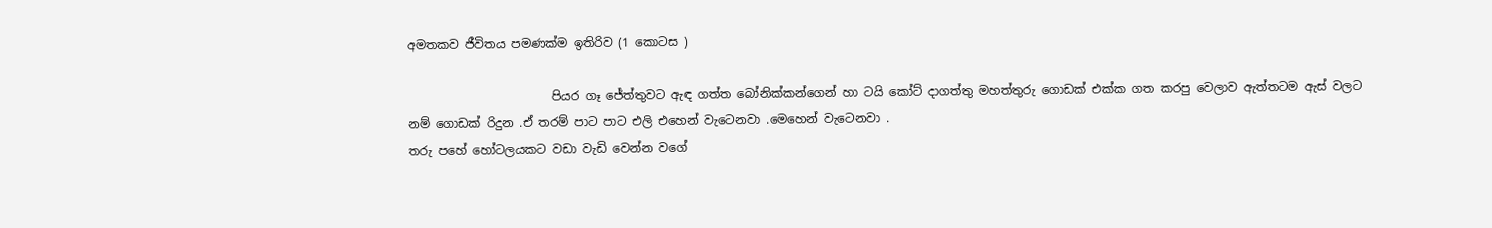අමතකව ජීවිතය පමණක්ම ඉතිරිව (1 කොටස )

                        පියර ගෑ ජේත්තුවට ඇඳ ගත්ත බෝනික්කන්ගෙන් හා ටයි කෝට් දාගත්තු මහත්තුරු ගොඩක් එක්ක ගත කරපු වෙලාව ඇත්තටම ඇස් වලට නම් ගොඩක් රිදුන .ඒ තරම් පාට පාට එලි එහෙන් වැටෙනවා .මෙහෙන් වැටෙනවා .
තරු පහේ හෝටලයකට වඩා වැඩි වෙන්න වගේ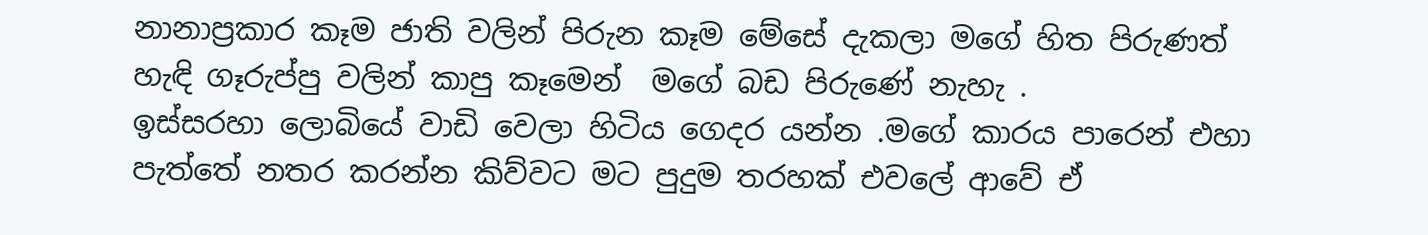නානාප්‍රකාර කෑම ජාති වලින් පිරුන කෑම මේසේ දැකලා මගේ හිත පිරුණත් හැඳි ගෑරුප්පු වලින් කාපු කෑමෙන්  මගේ බඩ පිරුණේ නැහැ .
ඉස්සරහා ලොබියේ වාඩි වෙලා හිටිය ගෙදර යන්න .මගේ කාරය පාරෙන් එහා  පැත්තේ නතර කරන්න කිව්වට මට පුදුම තරහක් එවලේ ආවේ ඒ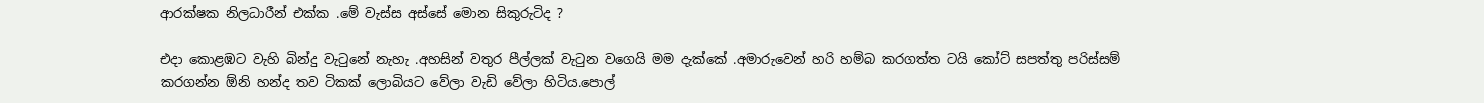ආරක්ෂක නිලධාරීන් එක්ක .මේ වැස්ස අස්සේ මොන සිකුරුටිද ?

එදා කොළඹට වැහි බින්දු වැටුනේ නැහැ .අහසින් වතුර පීල්ලක් වැටුන වගෙයි මම දැක්කේ .අමාරුවෙන් හරි හම්බ කරගත්ත ටයි කෝට් සපත්තු පරිස්සම් කරගන්න ඕනි හන්ද තව ටිකක් ලොබියට වේලා වැඩි වේලා හිටිය.පොල්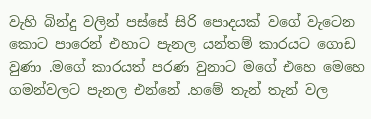වැහි බින්දු වලින් පස්සේ සිරි පොදයක් වගේ වැටෙන කොට පාරෙන් එහාට පැනල යන්තම් කාරයට ගොඩ වුණා .මගේ කාරයත් පරණ වුනාට මගේ එහෙ මෙහෙ ගමන්වලට පැනල එන්නේ .හමේ තැන් තැන් වල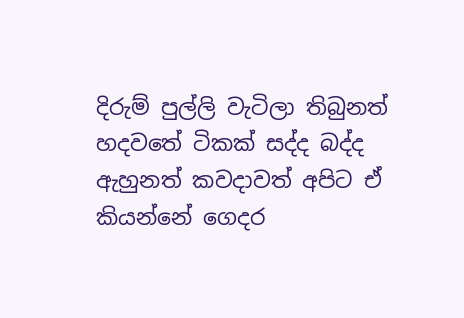දිරුම් පුල්ලි වැටිලා තිබුනත් හදවතේ ටිකක් සද්ද බද්ද ඇහුනත් කවදාවත් අපිට ඒ කියන්නේ ගෙදර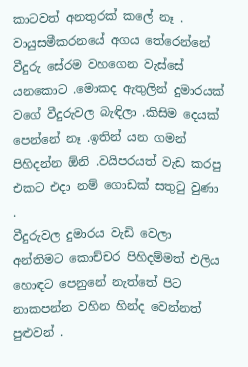කාටවත් අනතුරක් කලේ නෑ .
වායුසමීකරනයේ අගය තේරෙන්නේ වීදුරු සේරම වහගෙන වැස්සේ යනකොට .මොකද ඇතුලින් දුමාරයක් වගේ වීදුරුවල බැඳිලා .කිසිම දෙයක් පෙන්නේ නෑ .ඉතින් යන ගමන් පිහිදන්න ඕනි .වයිපරයත් වැඩ කරපු එකට එදා නම් ගොඩක් සතුටු වුණා .
වීදුරුවල දුමාරය වැඩි වෙලා අන්තිමට කොච්චර පිහිදම්මත් එලිය හොඳට පෙනුනේ නැත්තේ පිට නාකපන්න වහින හින්ද වෙන්නත් පුළුවන් .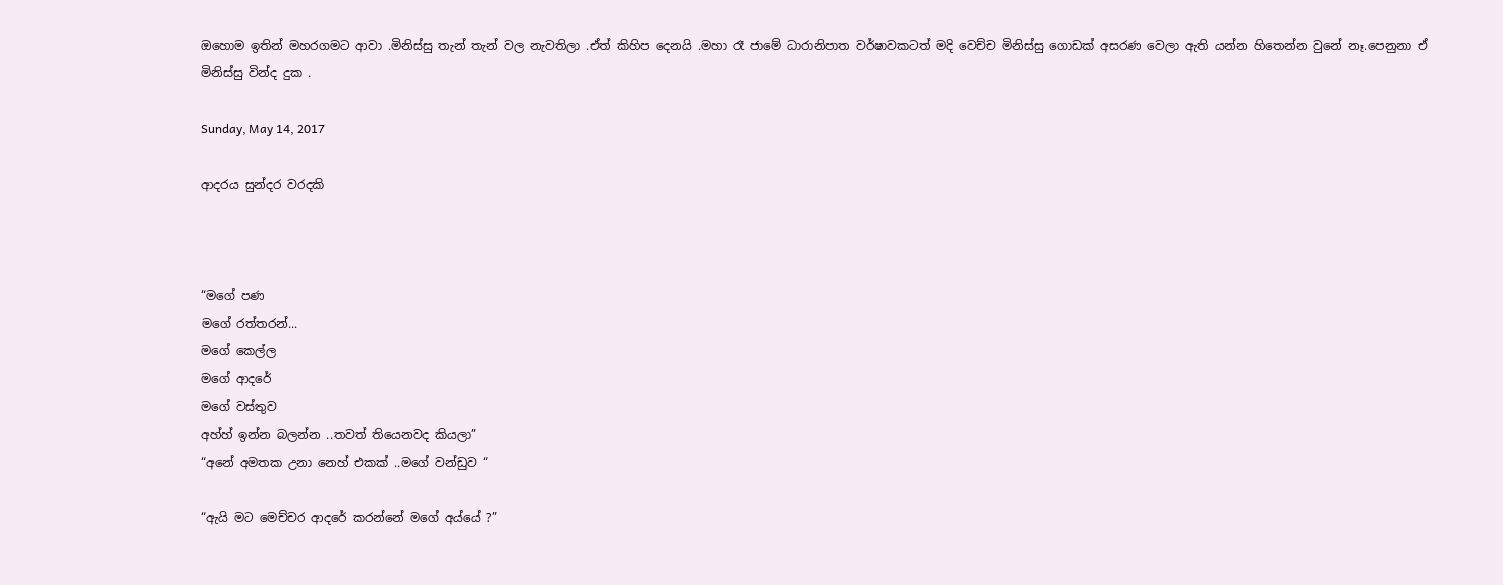ඔහොම ඉතින් මහරගමට ආවා .මිනිස්සු තැන් තැන් වල නැවතිලා .ඒත් කිහිප දෙනයි .මහා රෑ ජාමේ ධාරානිපාත වර්ෂාවකටත් මදි වෙච්ච මිනිස්සු ගොඩක් අසරණ වෙලා ඇති යන්න හිතෙන්න වුනේ නෑ.පෙනුනා ඒ මිනිස්සු වින්ද දුක .

Sunday, May 14, 2017

ආදරය සුන්දර වරදකි



“මගේ පණ
මගේ රත්තරන්...
මගේ කෙල්ල
මගේ ආදරේ
මගේ වස්තුව
අහ්හ් ඉන්න බලන්න ..තවත් තියෙනවද කියලා”
“අනේ අමතක උනා නෙහ් එකක් ..මගේ වන්ඩුව “

“ඇයි මට මෙච්චර ආදරේ කරන්නේ මගේ අය්යේ ?”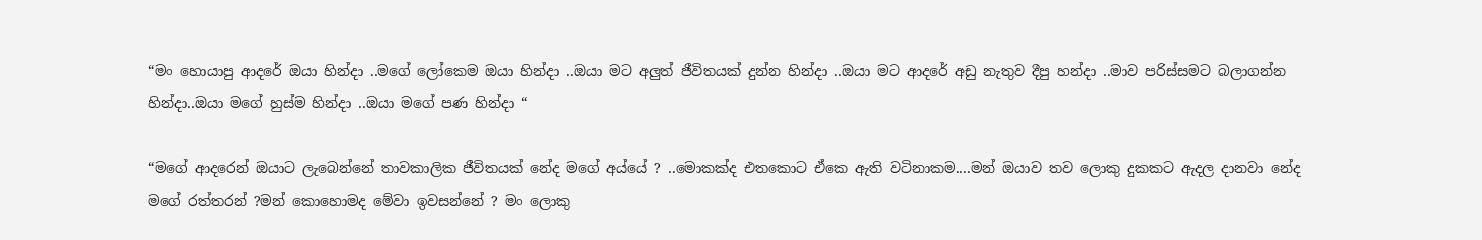“මං හොයාපු ආදරේ ඔයා හින්දා ..මගේ ලෝකෙම ඔයා හින්දා ..ඔයා මට අලුත් ජීවිතයක් දුන්න හින්දා ..ඔයා මට ආදරේ අඩු නැතුව දීපු හන්දා ..මාව පරිස්සමට බලාගන්න හින්දා..ඔයා මගේ හුස්ම හින්දා ..ඔයා මගේ පණ හින්දා “

“මගේ ආදරෙන් ඔයාට ලැබෙන්නේ තාවකාලික ජීවිතයක් නේද මගේ අය්යේ ? ..මොකක්ද එතකොට ඒකෙ ඇති වටිනාකම....මන් ඔයාව තව ලොකු දුකකට ඇදල දානවා නේද මගේ රත්තරන් ?මන් කොහොමද මේවා ඉවසන්නේ ? මං ලොකු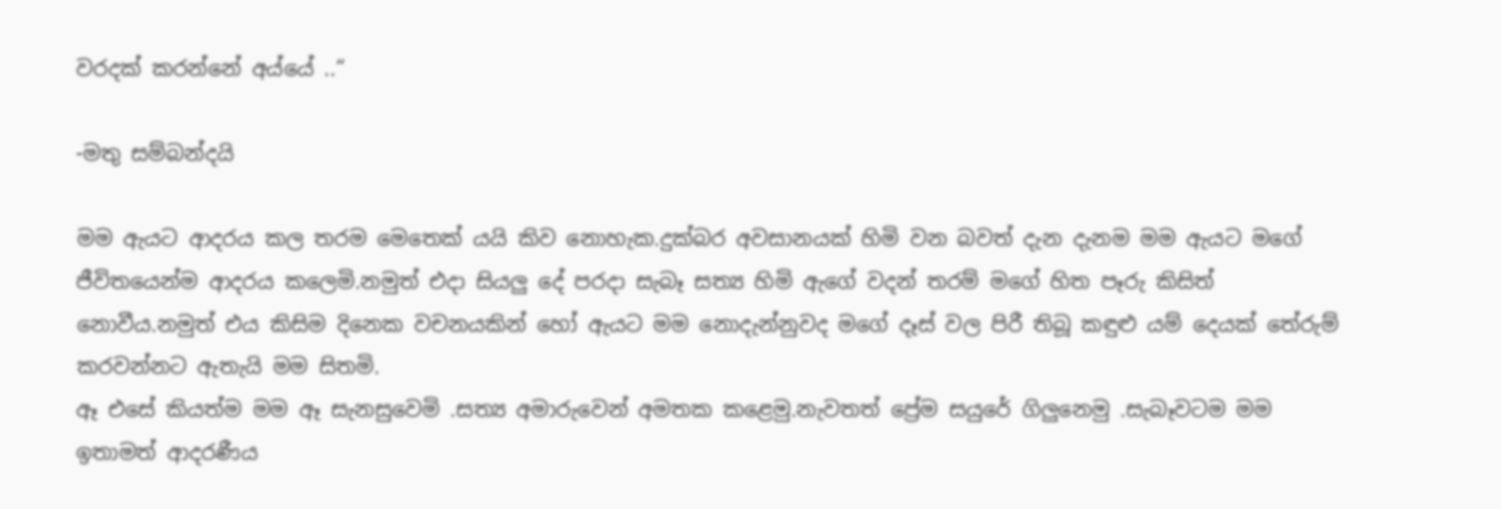වරදක් කරන්නේ අය්යේ ..“

-මතු සම්බන්දයි

මම ඇයට ආදරය කල තරම මෙතෙක් යයි කිව නොහැක.දුක්බර අවසානයක් හිමි වන බවත් දැන දැනම මම ඇයට මගේ ජීවිතයෙන්ම ආදරය කලෙමි.නමුත් එදා සියලු දේ පරදා සැබෑ සත්‍ය හිමි ඇගේ වදන් තරම් මගේ හිත පෑරු කිසිත් නොවීය.නමුත් එය කිසිම දිනෙක වචනයකින් හෝ ඇයට මම නොදැන්නුවද මගේ දෑස් වල පිරී තිබූ කඳුළු යම් දෙයක් තේරුම් කරවන්නට ඇතැයි මම සිතමි.
ඈ එසේ කියත්ම මම ඈ සැනසුවෙමි .සත්‍ය අමාරුවෙන් අමතක කළෙමු.නැවතත් ප්‍රේම සයුරේ ගිලුනෙමු .සැබෑවටම මම ඉතාමත් ආදරණීය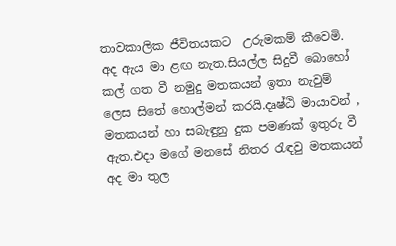තාවකාලික ජීවිතයකට  උරුමකම් කීවෙමි.
අද ඇය මා ළඟ නැත.සියල්ල සිදුවී බොහෝ කල් ගත වී නමුදු මතකයන් ඉතා නැවුම් ලෙස සිතේ හොල්මන් කරයි.දෘෂ්ඨි මායාවන් , මතකයන් හා සබැඳුනු දුක පමණක් ඉතුරු වී ඇත.එදා මගේ මනසේ නිතර රැඳවු මතකයන් අද මා තුල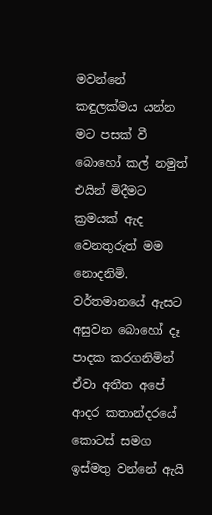මවන්නේ කඳුලක්මය යන්න මට පසක් වී බොහෝ කල් නමුත් එයින් මිදීමට ක්‍රමයක් ඇද වෙනතුරුත් මම නොදනිමි.
වර්තමානයේ ඇසට අසුවන බොහෝ දෑ පාදක කරගනිමින් ඒවා අතීත අපේ ආදර කතාන්දරයේ කොටස් සමග ඉස්මතු වන්නේ ඇයි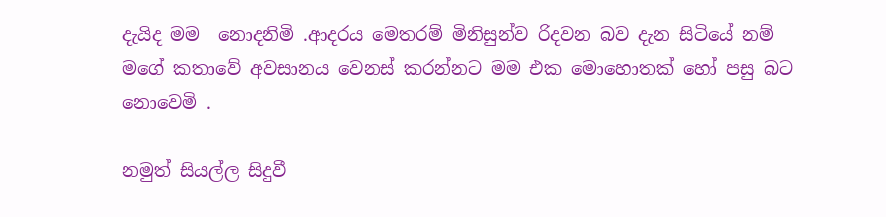දැයිද මම  නොදනිමි .ආදරය මෙතරම් මිනිසුන්ව රිදවන බව දැන සිටියේ නම් මගේ කතාවේ අවසානය වෙනස් කරන්නට මම එක මොහොතක් හෝ පසු බට නොවෙමි .

නමුත් සියල්ල සිදුවී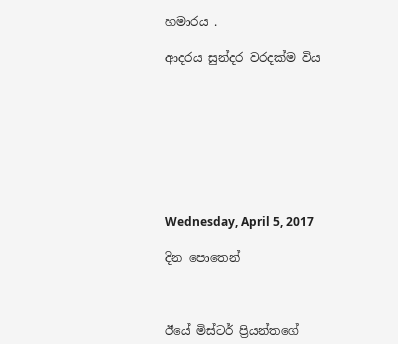හමාරය .

ආදරය සුන්දර වරදක්ම විය








Wednesday, April 5, 2017

දින පොතෙන්



ඊයේ මිස්ටර් ප්‍රියන්තගේ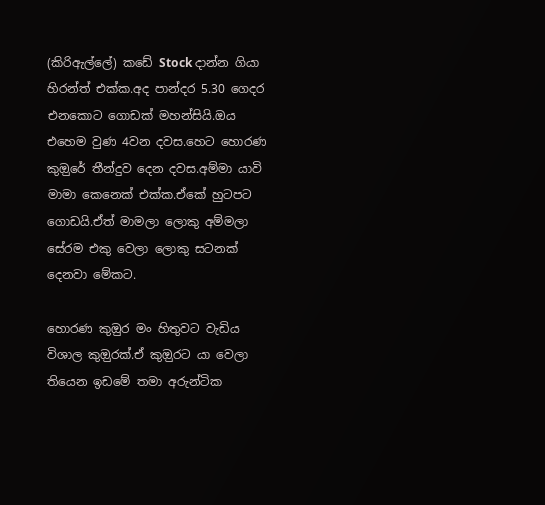(කිරිඇල්ලේ) කඩේ Stock දාන්න ගියා හිරන්ත් එක්ක.අද පාන්දර 5.30 ගෙදර එනකොට ගොඩක් මහන්සියි.ඔය එහෙම වුණ 4වන දවස.හෙට හොරණ කුඔුරේ තීන්දුව දෙන දවස.අම්මා යාවි මාමා කෙනෙක් එක්ක.ඒකේ හුටපට ගොඩයි.ඒත් මාමලා ලොකු අම්මලා සේරම එකු වෙලා ලොකු සටනක් දෙනවා මේකට.

හොරණ කුඔුර මං හිතුවට වැඩිය විශාල කුඔුරක්.ඒ කුඔුරට යා වෙලා තියෙන ඉඩමේ තමා අරුන්ටික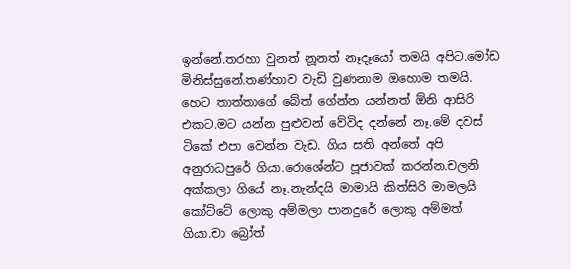ඉන්නේ.තරහා වුනත් නූනත් නෑදෑයෝ තමයි අපිට.මෝඩ මිනිස්සුනේ.තණ්හාව වැඩි වුණනාම ඔහොම තමයි. හෙට තාත්තාගේ බේත් ගේන්න යන්නත් ඕනි ආසිරි එකට.මට යන්න පුළුවන් වේවිද දන්නේ නෑ.මේ දවස් ටිකේ එපා වෙන්න වැඩ. ගිය සති අන්තේ අපි අනුරාධපුරේ ගියා.රොශේන්ට පූජාවක් කරන්න.චලනි අක්කලා ගියේ නෑ.නැන්දයි මාමායි කිත්සිරි මාමලයි කෝට්ටේ ලොකු අම්මලා පානදුරේ ලොකු අම්මත් ගියා.චා බ්‍රෝත්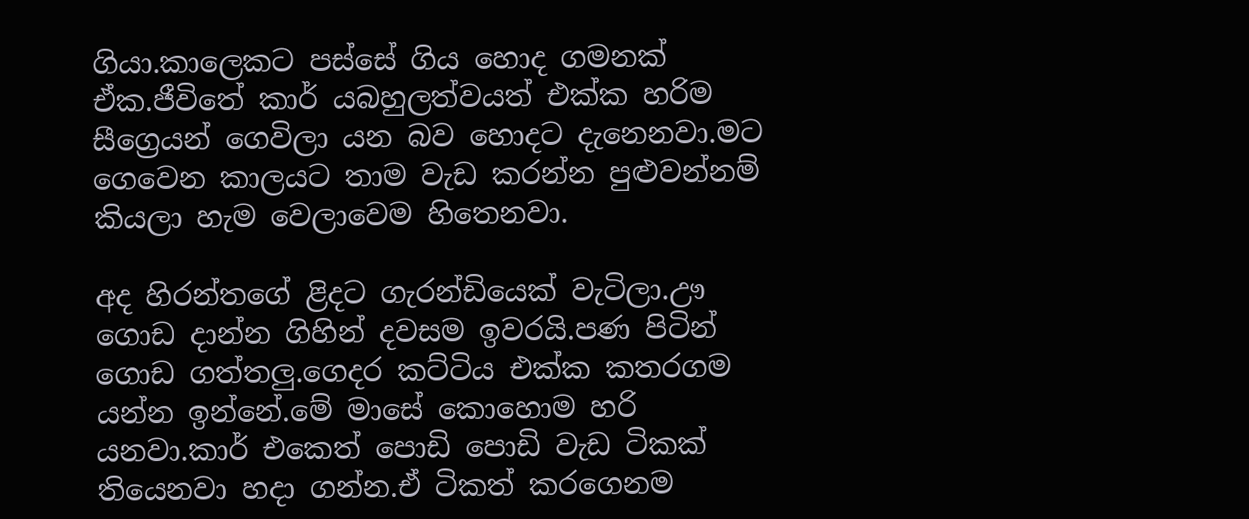ගියා.කාලෙකට පස්සේ ගිය හොද ගමනක් ඒක.ජීවිතේ කාර් යබහුලත්වයත් එක්ක හරිම සීග්‍රෙයන් ගෙවිලා යන බව හොදට දැනෙනවා.මට ගෙවෙන කාලයට තාම වැඩ කරන්න පුළුවන්නම් කියලා හැම වෙලාවෙම හිතෙනවා.

අද හිරන්තගේ ළිදට ගැරන්ඩියෙක් වැටිලා.ඌ ගොඩ දාන්න ගිහින් දවසම ඉවරයි.පණ පිටින් ගොඩ ගත්තලු.ගෙදර කට්ටිය එක්ක කතරගම යන්න ඉන්නේ.මේ මාසේ කොහොම හරි යනවා.කාර් එකෙත් පොඩි පොඩි වැඩ ටිකක් තියෙනවා හදා ගන්න.ඒ ටිකත් කරගෙනම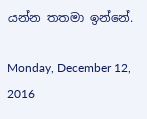යන්න තතමා ඉන්නේ.

Monday, December 12, 2016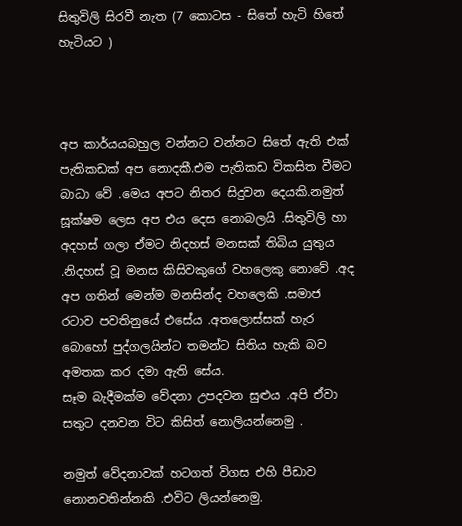සිතුවිලි සිරවී නැත (7 කොටස - සිතේ හැටි හිතේ හැටියට )



අප කාර්යයබහුල වන්නට වන්නට සිතේ ඇති එක් පැතිකඩක් අප නොදකී.එම පැතිකඩ විකසිත වීමට බාධා වේ .මෙය අපට නිතර සිදුවන දෙයකි.නමුත් සූක්ෂම ලෙස අප එය දෙස නොබලයි .සිතුවිලි හා අදහස් ගලා ඒමට නිදහස් මනසක් තිබිය යුතුය .නිදහස් වූ මනස කිසිවකුගේ වහලෙකු නොවේ .අද අප ගතින් මෙන්ම මනසින්ද වහලෙකි .සමාජ රටාව පවතිනුයේ එසේය .අතලොස්සක් හැර බොහෝ පුද්ගලයින්ට තමන්ට සිතිය හැකි බව අමතක කර දමා ඇති සේය.
සෑම බැදීමක්ම වේදනා උපදවන සුළුය .අපි ඒවා සතුට දනවන විට කිසිත් නොලියන්නෙමු .

නමුත් වේදනාවක් හටගත් විගස එහි පීඩාව නොනවතින්නකි .එවිට ලියන්නෙමු.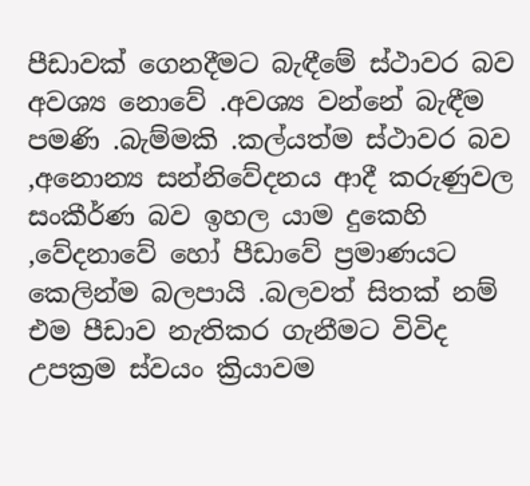පීඩාවක් ගෙනදීමට බැඳීමේ ස්ථාවර බව අවශ්‍ය නොවේ .අවශ්‍ය වන්නේ බැඳීම පමණි .බැම්මකි .කල්යත්ම ස්ථාවර බව ,අනොන්‍ය සන්නිවේදනය ආදී කරුණුවල සංකීර්ණ බව ඉහල යාම දුකෙහි ,වේදනාවේ හෝ පීඩාවේ ප්‍රමාණයට කෙලින්ම බලපායි .බලවත් සිතක් නම් එම පීඩාව නැතිකර ගැනීමට විවිද උපක්‍රම ස්වයං ක්‍රියාවම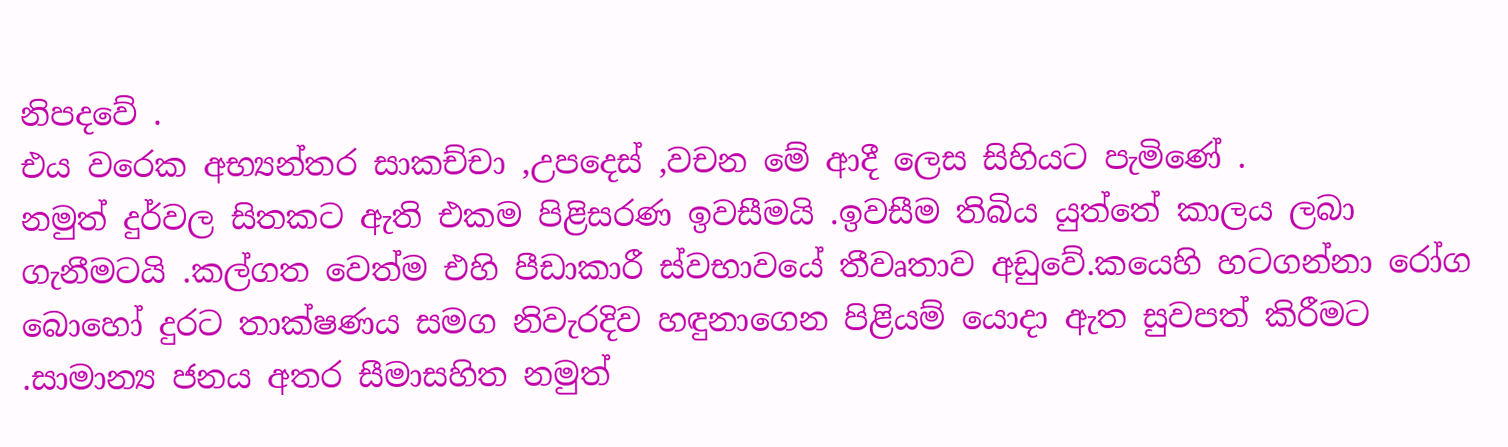නිපදවේ .
එය වරෙක අභ්‍යන්තර සාකච්චා ,උපදෙස් ,වචන මේ ආදී ලෙස සිහියට පැමිණේ .
නමුත් දුර්වල සිතකට ඇති එකම පිළිසරණ ඉවසීමයි .ඉවසීම තිබිය යුත්තේ කාලය ලබා ගැනීමටයි .කල්ගත වෙත්ම එහි පීඩාකාරී ස්වභාවයේ තීවෘතාව අඩුවේ.කයෙහි හටගන්නා රෝග බොහෝ දුරට තාක්ෂණය සමග නිවැරදිව හඳුනාගෙන පිළියම් යොදා ඇත සුවපත් කිරීමට .සාමාන්‍ය ජනය අතර සීමාසහිත නමුත්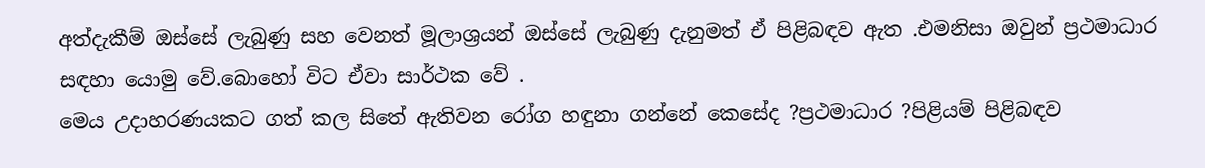අත්දැකීම් ඔස්සේ ලැබුණු සහ වෙනත් මූලාශ්‍රයන් ඔස්සේ ලැබුණු දැනුමත් ඒ පිළිබඳව ඇත .එමනිසා ඔවුන් ප්‍රථමාධාර සඳහා යොමු වේ.බොහෝ විට ඒවා සාර්ථක වේ .
මෙය උදාහරණයකට ගත් කල සිතේ ඇතිවන රෝග හඳුනා ගන්නේ කෙසේද ?ප්‍රථමාධාර ?පිළියම් පිළිබඳව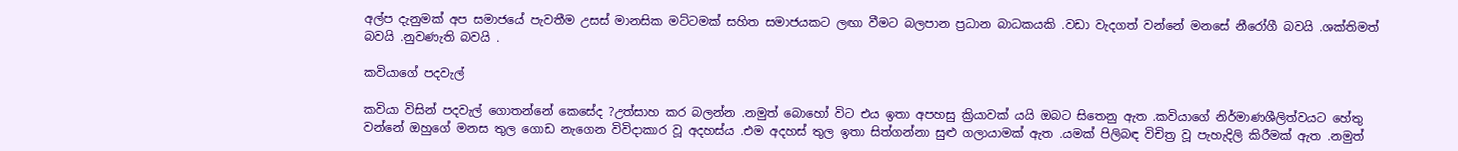අල්ප දැනුමක් අප සමාජයේ පැවතීම උසස් මානසික මට්ටමක් සහිත සමාජයකට ලඟා වීමට බලපාන ප්‍රධාන බාධකයකි .වඩා වැදගත් වන්නේ මනසේ නීරෝගී බවයි .ශක්තිමත් බවයි .නුවණැති බවයි .

කවියාගේ පදවැල්

කවියා විසින් පදවැල් ගොතන්නේ කෙසේද ?උත්සාහ කර බලන්න .නමුත් බොහෝ විට එය ඉතා අපහසු ක්‍රියාවක් යයි ඔබට සිතෙනු ඇත .කවියාගේ නිර්මාණශීලිත්වයට හේතු වන්නේ ඔහුගේ මනස තුල ගොඩ නැගෙන විවිදාකාර වූ අදහස්ය .එම අදහස් තුල ඉතා සිත්ගන්නා සුළු ගලායාමක් ඇත .යමක් පිලිබඳ විචිත්‍ර වූ පැහැදිලි කිරීමක් ඇත .නමුත්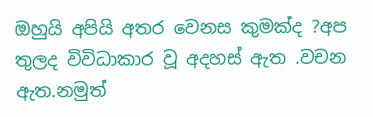ඔහුයි අපියි අතර වෙනස කුමක්ද ?අප තුලද විවිධාකාර වූ අදහස් ඇත .වචන ඇත.නමුත්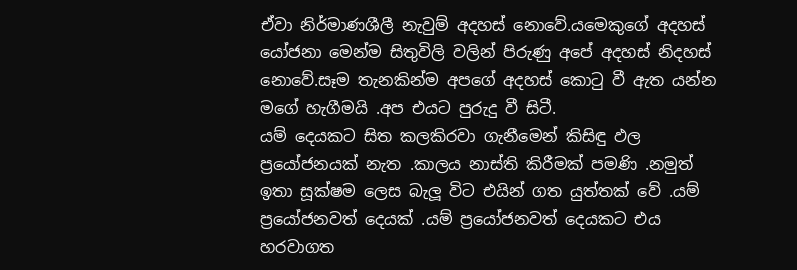ඒවා නිර්මාණශීලී නැවුම් අදහස් නොවේ.යමෙකුගේ අදහස් යෝජනා මෙන්ම සිතුවිලි වලින් පිරුණු අපේ අදහස් නිදහස් නොවේ.සෑම තැනකින්ම අපගේ අදහස් කොටු වී ඇත යන්න මගේ හැගීමයි .අප එයට පුරුදු වී සිටී.
යම් දෙයකට සිත කලකිරවා ගැනීමෙන් කිසිඳු ඵල ප්‍රයෝජනයක් නැත .කාලය නාස්ති කිරීමක් පමණි .නමුත් ඉතා සූක්ෂම ලෙස බැලූ විට එයින් ගත යුත්තක් වේ .යම් ප්‍රයෝජනවත් දෙයක් .යම් ප්‍රයෝජනවත් දෙයකට එය හරවාගත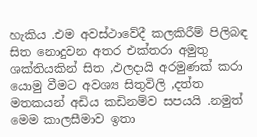හැකිය .එම අවස්ථාවේදී කලකිරීම් පිලිබඳ සිත නොදුවන අතර එක්තරා අමුතු ශක්තියකින් සිත ,ඵලදායි අරමුණක් කරා යොමු වීමට අවශ්‍ය සිතුවිලි ,දත්ත මතකයන් අඩිය කඩිනම්ව සපයයි .නමුත් මෙම කාලසීමාව ඉතා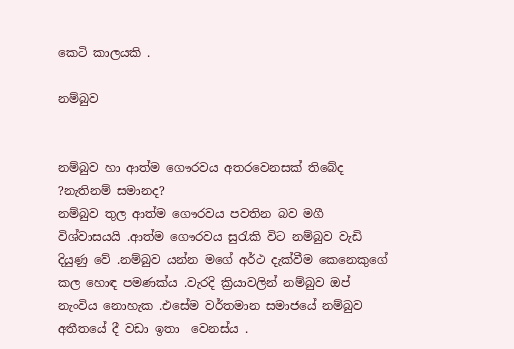කෙටි කාලයකි .

නම්බුව


නම්බුව හා ආත්ම ගෞරවය අතරවෙනසක් තිබේද ?නැතිනම් සමානද?
නම්බුව තුල ආත්ම ගෞරවය පවතින බව මගී විශ්වාසයයි .ආත්ම ගෞරවය සුරැකි විට නම්බුව වැඩි දියුණු වේ .නම්බුව යන්න මගේ අර්ථ දැක්වීම කෙනෙකුගේ කල හොඳ පමණක්ය .වැරදි ක්‍රියාවලින් නම්බුව ඔප් නැංවිය නොහැක .එසේම වර්තමාන සමාජයේ නම්බුව අතීතයේ දී වඩා ඉතා  වෙනස්ය .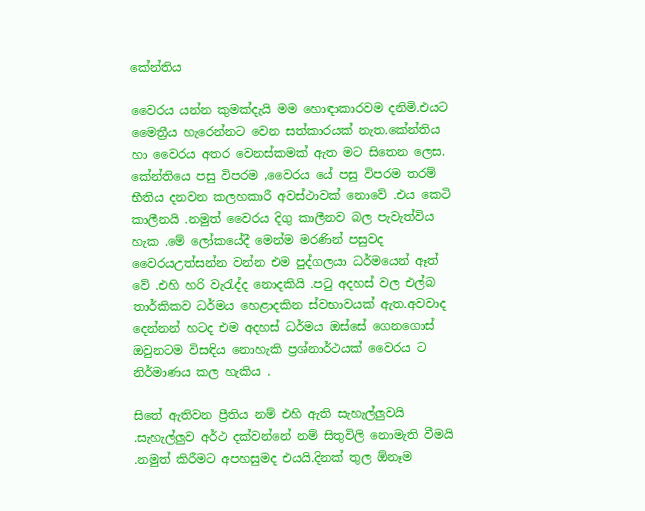කේන්තිය

වෛරය යන්න කුමක්දැයි මම හොඳාකාරවම දනිමි.එයට මෛත්‍රීය හැරෙන්නට වෙන සත්කාරයක් නැත.කේන්තිය හා වෛරය අතර වෙනස්කමක් ඇත මට සිතෙන ලෙස.
කේන්තියෙ පසු විපරම ,වෛරය යේ පසු විපරම තරම් භීතිය දනවන කලහකාරී අවස්ථාවක් නොවේ .එය කෙටි කාලීනයි .නමුත් වෛරය දිගු කාලීනව බල පැවැත්විය හැක .මේ ලෝකයේදී මෙන්ම මරණින් පසුවද වෛරයඋත්සන්න වන්න එම පුද්ගලයා ධර්මයෙන් ඈත් වේ .එහි හරි වැරැද්ද නොදකියි .පටු අදහස් වල එල්බ තාර්කිකව ධර්මය හෙළාදකින ස්වභාවයක් ඇත.අවවාද දෙන්නන් හටද එම අදහස් ධර්මය ඔස්සේ ගෙනගොස් ඔවුනටම විසඳිය නොහැකි ප්‍රශ්නාර්ථයක් වෛරය ට නිර්මාණය කල හැකිය .

සිතේ ඇතිවන ප්‍රීතිය නම් එහි ඇති සැහැල්ලුවයි .සැහැල්ලුව අර්ථ දක්වන්නේ නම් සිතුවිලි නොමැති වීමයි .නමුත් කිරීමට අපහසුමද එයයි.දිනක් තුල ඕනෑම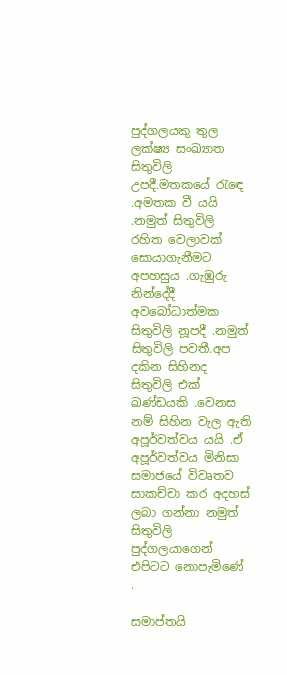පුද්ගලයකු තුල ලක්ෂ්‍ය සංඛ්‍යාත සිතුවිලි උපදී.මතකයේ රැඳෙ .අමතක වී යයි .නමුත් සිතුවිලි රහිත වෙලාවක් සොයාගැනීමට අපහසුය .ගැඹුරු නින්දේදී අවබෝධාත්මක සිතුවිලි නූපදී .නමුත් සිතුවිලි පවතී.අප දකින සිහිනද සිතුවිලි එක් ඛණ්ඩයකි .වෙනස නම් සිහින වැල ඇති අපූර්වත්වය යයි .ඒ අපූර්වත්වය මිනිසා සමාජයේ විවෘතව සාකච්චා කර අදහස් ලබා ගන්නා නමුත් සිතුවිලි පුද්ගලයාගෙන් එපිටට නොපැමිණේ .

සමාප්තයි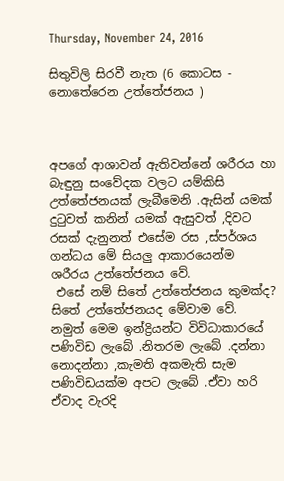Thursday, November 24, 2016

සිතුවිලි සිරවී නැත (6 කොටස - නොතේරෙන උත්තේජනය )



අපගේ ආශාවන් ඇතිවන්නේ ශරීරය හා බැඳුනු සංවේදක වලට යම්කිසි උත්තේජනයක් ලැබීමෙනි .ඇසින් යමක් දුටුවත් කනින් යමක් ඇසුවත් ,දිවට රසක් දැනුනත් එසේම රස ,ස්පර්ශය  ගන්ධය මේ සියලු ආකාරයෙන්ම ශරීරය උත්තේජනය වේ.
 එසේ නම් සිතේ උත්තේජනය කුමක්ද?
සිතේ උත්තේජනයද මේවාම වේ.
නමුත් මෙම ඉන්ද්‍රියන්ට විවිධාකාරයේ පණිවිඩ ලැබේ .නිතරම ලැබේ .දන්නා නොදන්නා ,කැමති අකමැති සැම පණිවිඩයක්ම අපට ලැබේ .ඒවා හරි ඒවාද වැරදි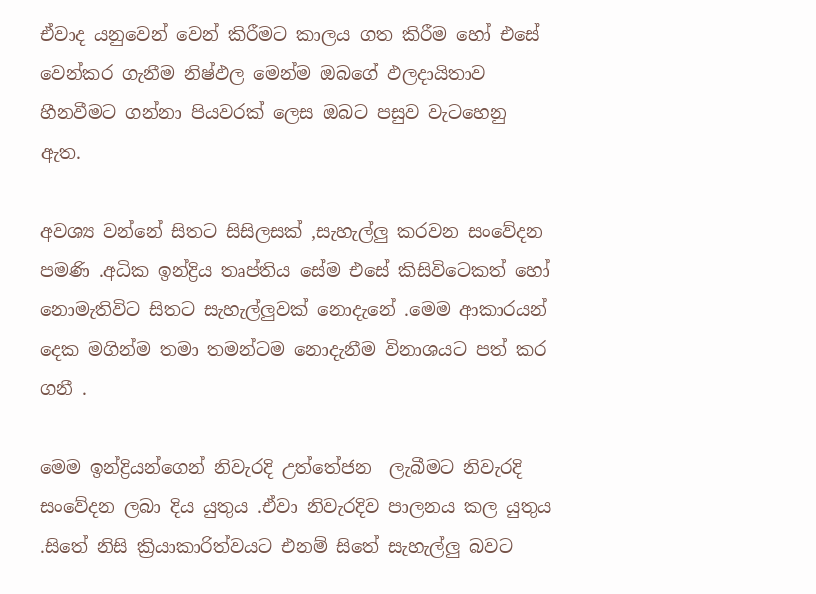ඒවාද යනුවෙන් වෙන් කිරීමට කාලය ගත කිරීම හෝ එසේ වෙන්කර ගැනීම නිෂ්ඵල මෙන්ම ඔබගේ ඵලදායිතාව හීනවීමට ගන්නා පියවරක් ලෙස ඔබට පසුව වැටහෙනු ඇත.

අවශ්‍ය වන්නේ සිතට සිසිලසක් ,සැහැල්ලු කරවන සංවේදන පමණි .අධික ඉන්ද්‍රිය තෘප්තිය සේම එසේ කිසිවිටෙකත් හෝ නොමැතිවිට සිතට සැහැල්ලුවක් නොදැනේ .මෙම ආකාරයන් දෙක මගින්ම තමා තමන්ටම නොදැනීම විනාශයට පත් කර ගනී .

මෙම ඉන්ද්‍රියන්ගෙන් නිවැරදි උත්තේජන  ලැබීමට නිවැරදි සංවේදන ලබා දිය යුතුය .ඒවා නිවැරදිව පාලනය කල යුතුය .සිතේ නිසි ක්‍රියාකාරිත්වයට එනම් සිතේ සැහැල්ලු බවට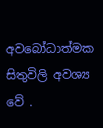අවබෝධාත්මක සිතුවිලි අවශ්‍ය වේ .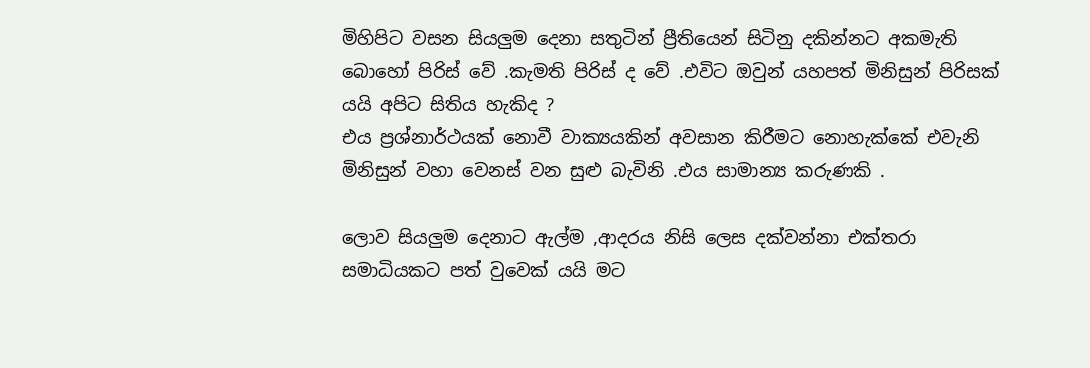මිහිපිට වසන සියලුම දෙනා සතුටින් ප්‍රීතියෙන් සිටිනු දකින්නට අකමැති බොහෝ පිරිස් වේ .කැමති පිරිස් ද වේ .එවිට ඔවුන් යහපත් මිනිසුන් පිරිසක් යයි අපිට සිතිය හැකිද ?
එය ප්‍රශ්නාර්ථයක් නොවී වාක්‍යයකින් අවසාන කිරීමට නොහැක්කේ එවැනි මිනිසුන් වහා වෙනස් වන සුළු බැවිනි .එය සාමාන්‍ය කරුණකි .

ලොව සියලුම දෙනාට ඇල්ම ,ආදරය නිසි ලෙස දක්වන්නා එක්තරා සමාධියකට පත් වුවෙක් යයි මට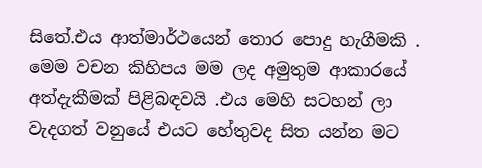සිතේ.එය ආත්මාර්ථයෙන් තොර පොදු හැගීමකි .
මෙම වචන කිහිපය මම ලද අමුතුම ආකාරයේ අත්දැකීමක් පිළිබඳවයි .එය මෙහි සටහන් ලා වැදගත් වනුයේ එයට හේතුවද සිත යන්න මට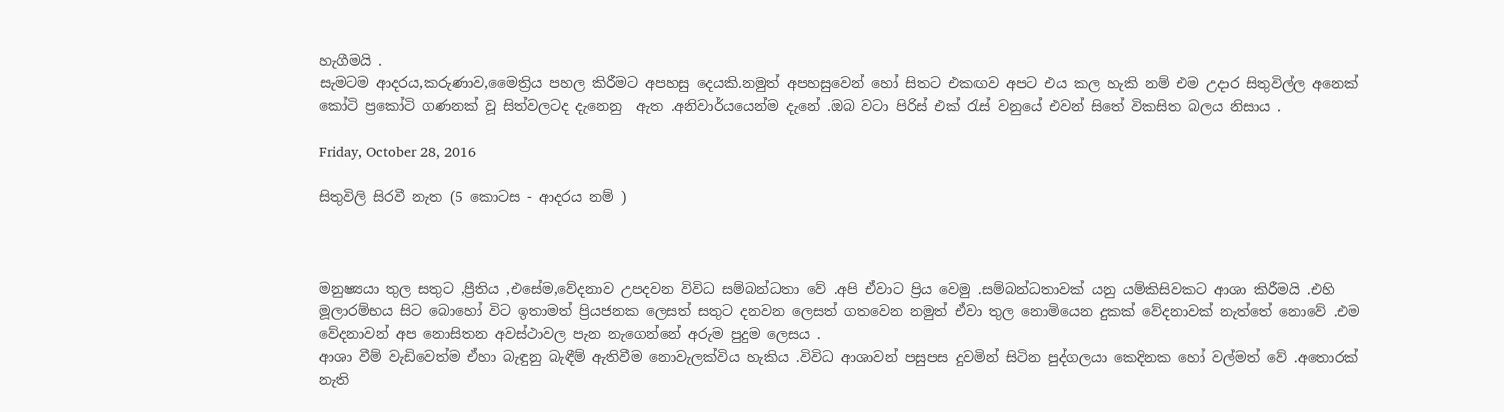හැගීමයි .
සැමටම ආදරය,කරුණාව,මෛත්‍රිය පහල කිරීමට අපහසු දෙයකි.නමුත් අපහසුවෙන් හෝ සිතට එකඟව අපට එය කල හැකි නම් එම උදාර සිතුවිල්ල අනෙක් කෝටි ප්‍රකෝටි ගණනක් වූ සිත්වලටද දැනෙනු  ඇත .අනිවාර්යයෙන්ම දැනේ .ඔබ වටා පිරිස් එක් රැස් වනුයේ එවන් සිතේ විකසිත බලය නිසාය .

Friday, October 28, 2016

සිතුවිලි සිරවී නැත (5 කොටස - ආදරය නම් )



මනුෂ්‍යයා තුල සතුට ,ප්‍රීතිය ,එසේම,වේදනාව උපදවන විවිධ සම්බන්ධතා වේ .අපි ඒවාට ප්‍රිය වෙමු .සම්බන්ධතාවක් යනු යම්කිසිවකට ආශා කිරීමයි .එහි මූලාරම්භය සිට බොහෝ විට ඉතාමත් ප්‍රියජනක ලෙසත් සතුට දනවන ලෙසත් ගතවෙන නමුත් ඒවා තුල නොමියෙන දුකක් වේදනාවක් නැත්තේ නොවේ .එම වේදනාවන් අප නොසිතන අවස්ථාවල පැන නැගෙන්නේ අරුම පුදුම ලෙසය .
ආශා වීම් වැඩිවෙත්ම ඒහා බැඳුනු බැඳීම් ඇතිවීම නොවැලක්විය හැකිය .විවිධ ආශාවන් පසුපස දුවමින් සිටින පුද්ගලයා කෙදිනක හෝ වල්මත් වේ .අතොරක් නැති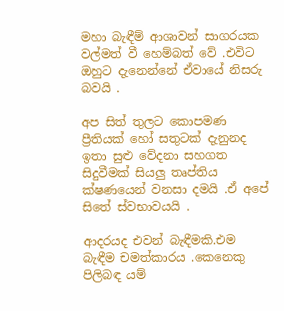මහා බැඳීම් ආශාවන් සාගරයක වල්මත් වී හෙම්බත් වේ .එවිට ඔහුට දැනෙන්නේ ඒවායේ නිසරු බවයි .

අප සිත් තුලට කොපමණ ප්‍රීතියක් හෝ සතුටක් දැනුනද ඉතා සුළු වේදනා සහගත සිදුවීමක් සියලු තෘප්තිය ක්ෂණයෙන් වනසා දමයි .ඒ අපේ සිතේ ස්වභාවයයි .

ආදරයද එවන් බැඳීමකි.එම බැඳීම චමත්කාරය .කෙනෙකු පිලිබඳ යම්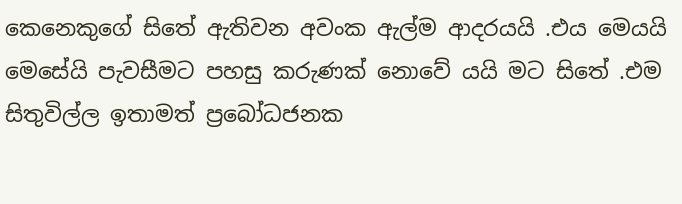කෙනෙකුගේ සිතේ ඇතිවන අවංක ඇල්ම ආදරයයි .එය මෙයයි මෙසේයි පැවසීමට පහසු කරුණක් නොවේ යයි මට සිතේ .එම සිතුවිල්ල ඉතාමත් ප්‍රබෝධජනක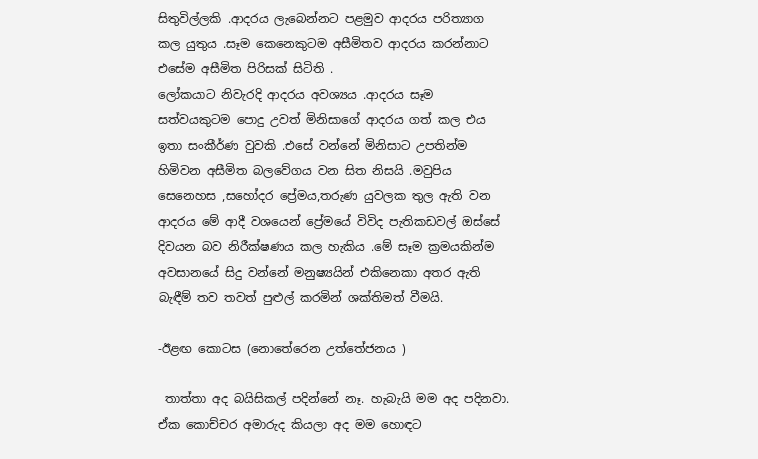සිතුවිල්ලකි .ආදරය ලැබෙන්නට පළමුව ආදරය පරිත්‍යාග කල යුතුය .සෑම කෙනෙකුටම අසීමිතව ආදරය කරන්නාට එසේම අසීමිත පිරිසක් සිටිති .
ලෝකයාට නිවැරදි ආදරය අවශ්‍යය .ආදරය සෑම සත්වයකුටම පොදු උවත් මිනිසාගේ ආදරය ගත් කල එය ඉතා සංකීර්ණ වුවකි .එසේ වන්නේ මිනිසාට උපතින්ම හිමිවන අසීමිත බලවේගය වන සිත නිසයි .මවුපිය සෙනෙහස ,සහෝදර ප්‍රේමය,තරුණ යුවලක තුල ඇති වන ආදරය මේ ආදී වශයෙන් ප්‍රේමයේ විවිද පැතිකඩවල් ඔස්සේ දිවයන බව නිරීක්ෂණය කල හැකිය .මේ සෑම ක්‍රමයකින්ම අවසානයේ සිදු වන්නේ මනුෂ්‍යයින් එකිනෙකා අතර ඇති බැඳීම් තව තවත් පුළුල් කරමින් ශක්තිමත් වීමයි.

-ඊළඟ කොටස (නොතේරෙන උත්තේජනය )

 තාත්තා අද බයිසිකල් පදින්නේ නෑ. හැබැයි මම අද පදිනවා. ඒක කොච්චර අමාරුද කියලා අද මම හොඳට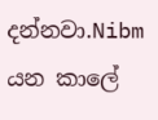දන්නවා.Nibm  යන කාලේ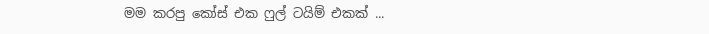මම කරපු කෝස් එක ෆුල් ටයිම් එකක් ...